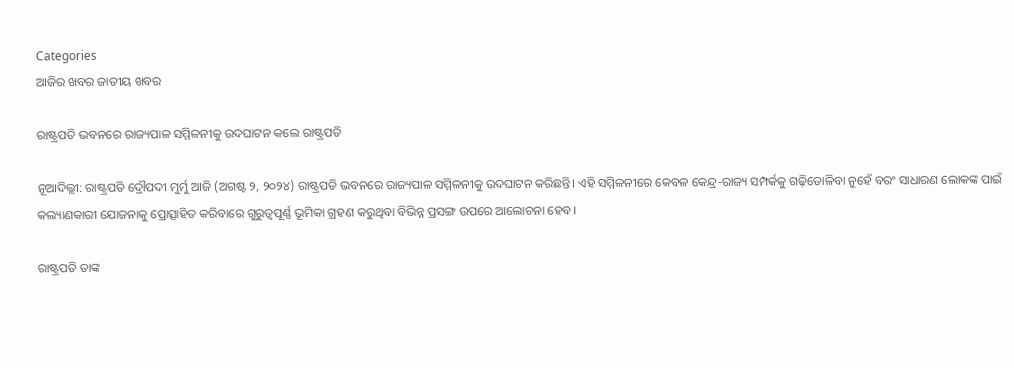Categories
ଆଜିର ଖବର ଜାତୀୟ ଖବର

ରାଷ୍ଟ୍ରପତି ଭବନରେ ରାଜ୍ୟପାଳ ସମ୍ମିଳନୀକୁ ଉଦଘାଟନ କଲେ ରାଷ୍ଟ୍ରପତି

ନୂଆଦିଲ୍ଲୀ: ରାଷ୍ଟ୍ରପତି ଦ୍ରୌପଦୀ ମୁର୍ମୁ ଆଜି (ଅଗଷ୍ଟ ୨, ୨୦୨୪) ରାଷ୍ଟ୍ରପତି ଭବନରେ ରାଜ୍ୟପାଳ ସମ୍ମିଳନୀକୁ ଉଦଘାଟନ କରିଛନ୍ତି। ଏହି ସମ୍ମିଳନୀରେ କେବଳ କେନ୍ଦ୍ର-ରାଜ୍ୟ ସମ୍ପର୍କକୁ ଗଢ଼ିତୋଳିବା ନୁହେଁ ବରଂ ସାଧାରଣ ଲୋକଙ୍କ ପାଇଁ କଲ୍ୟାଣକାରୀ ଯୋଜନାକୁ ପ୍ରୋତ୍ସାହିତ କରିବାରେ ଗୁରୁତ୍ୱପୂର୍ଣ୍ଣ ଭୂମିକା ଗ୍ରହଣ କରୁଥିବା ବିଭିନ୍ନ ପ୍ରସଙ୍ଗ ଉପରେ ଆଲୋଚନା ହେବ।

ରାଷ୍ଟ୍ରପତି ତାଙ୍କ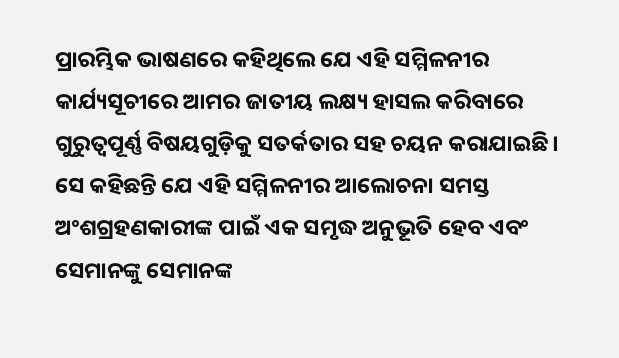ପ୍ରାରମ୍ଭିକ ଭାଷଣରେ କହିଥିଲେ ଯେ ଏହି ସମ୍ମିଳନୀର କାର୍ଯ୍ୟସୂଚୀରେ ଆମର ଜାତୀୟ ଲକ୍ଷ୍ୟ ହାସଲ କରିବାରେ ଗୁରୁତ୍ୱପୂର୍ଣ୍ଣ ବିଷୟଗୁଡ଼ିକୁ ସତର୍କତାର ସହ ଚୟନ କରାଯାଇଛି। ସେ କହିଛନ୍ତି ଯେ ଏହି ସମ୍ମିଳନୀର ଆଲୋଚନା ସମସ୍ତ ଅଂଶଗ୍ରହଣକାରୀଙ୍କ ପାଇଁ ଏକ ସମୃଦ୍ଧ ଅନୁଭୂତି ହେବ ଏବଂ ସେମାନଙ୍କୁ ସେମାନଙ୍କ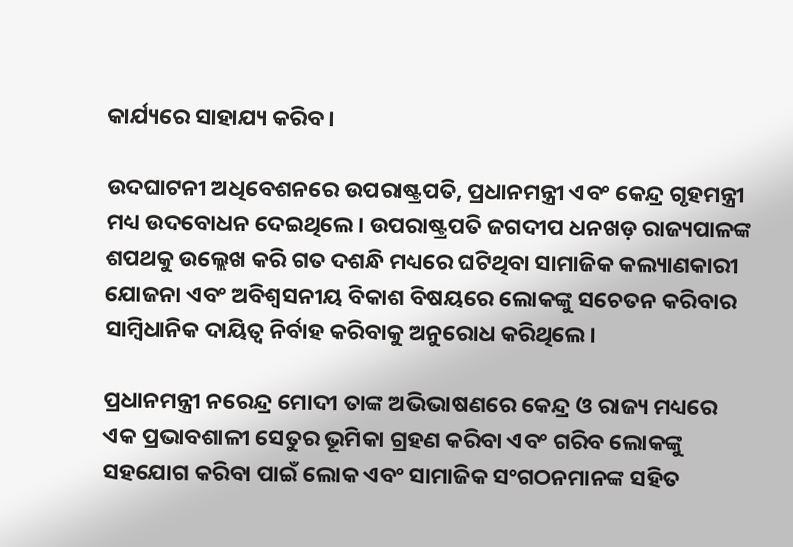କାର୍ଯ୍ୟରେ ସାହାଯ୍ୟ କରିବ।

ଉଦଘାଟନୀ ଅଧିବେଶନରେ ଉପରାଷ୍ଟ୍ରପତି, ପ୍ରଧାନମନ୍ତ୍ରୀ ଏବଂ କେନ୍ଦ୍ର ଗୃହମନ୍ତ୍ରୀ ମଧ୍ୟ ଉଦବୋଧନ ଦେଇଥିଲେ। ଉପରାଷ୍ଟ୍ରପତି ଜଗଦୀପ ଧନଖଡ଼ ରାଜ୍ୟପାଳଙ୍କ ଶପଥକୁ ଉଲ୍ଲେଖ କରି ଗତ ଦଶନ୍ଧି ମଧ୍ୟରେ ଘଟିଥିବା ସାମାଜିକ କଲ୍ୟାଣକାରୀ ଯୋଜନା ଏବଂ ଅବିଶ୍ୱସନୀୟ ବିକାଶ ବିଷୟରେ ଲୋକଙ୍କୁ ସଚେତନ କରିବାର ସାମ୍ବିଧାନିକ ଦାୟିତ୍ୱ ନିର୍ବାହ କରିବାକୁ ଅନୁରୋଧ କରିଥିଲେ।

ପ୍ରଧାନମନ୍ତ୍ରୀ ନରେନ୍ଦ୍ର ମୋଦୀ ତାଙ୍କ ଅଭିଭାଷଣରେ କେନ୍ଦ୍ର ଓ ରାଜ୍ୟ ମଧ୍ୟରେ ଏକ ପ୍ରଭାବଶାଳୀ ସେତୁର ଭୂମିକା ଗ୍ରହଣ କରିବା ଏବଂ ଗରିବ ଲୋକଙ୍କୁ ସହଯୋଗ କରିବା ପାଇଁ ଲୋକ ଏବଂ ସାମାଜିକ ସଂଗଠନମାନଙ୍କ ସହିତ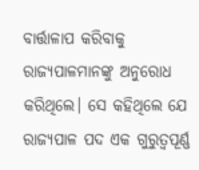ବାର୍ତ୍ତାଳାପ କରିବାକୁ ରାଜ୍ୟପାଳମାନଙ୍କୁ ଅନୁରୋଧ କରିଥିଲେ। ସେ କହିଥିଲେ ଯେ ରାଜ୍ୟପାଳ ପଦ ଏକ ଗୁରୁତ୍ୱପୂର୍ଣ୍ଣ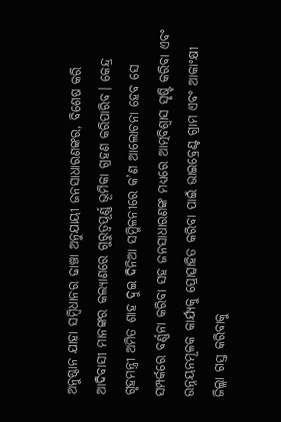ଅନୁଷ୍ଠାନ ଯାହା ସମ୍ବିଧାନର ଢାଞ୍ଚା ଅନୁଯାୟୀ ଜନସାଧାରଣଙ୍କର, ବିଶେଷ କରି ଆଦିବାସୀ ମାନଙ୍କର କଲ୍ୟାଣରେ ଗୁରୁତ୍ୱପୂର୍ଣ୍ଣ ଭୂମିକା ଗ୍ରହଣ କରିପାରିବ। କେନ୍ଦ୍ର ଗୃହମନ୍ତ୍ରୀ ଅମିତ ଶାହ ଦୁଇ ଦିନିଆ ସମ୍ମିଳନୀରେ କ’ଣ ଆଲୋଚନା ହେବ ସେ ସମ୍ପର୍କରେ ବର୍ଣ୍ଣନା କରିବା ସହ ଜନସାଧାରଣଙ୍କ ମଧ୍ୟରେ ଆତ୍ମବିଶ୍ୱାସ ସୃଷ୍ଟି କରିବା ଏବଂ ଉନ୍ନୟନମୂଳକ କାର୍ଯ୍ୟକୁ ପ୍ରୋତ୍ସାହିତ କରିବା ପାଇଁ ଭାଇବ୍ରେଣ୍ଟ ଗ୍ରାମ ଏବଂ ଆକାଂକ୍ଷୀ ଜିଲ୍ଲା ଗସ୍ତ କରିବାକୁ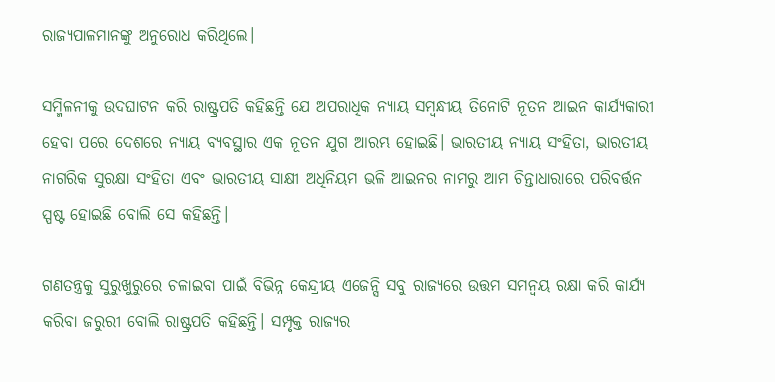ରାଜ୍ୟପାଳମାନଙ୍କୁ ଅନୁରୋଧ କରିଥିଲେ।

ସମ୍ମିଳନୀକୁ ଉଦଘାଟନ କରି ରାଷ୍ଟ୍ରପତି କହିଛନ୍ତି ଯେ ଅପରାଧିକ ନ୍ୟାୟ ସମ୍ବନ୍ଧୀୟ ତିନୋଟି ନୂତନ ଆଇନ କାର୍ଯ୍ୟକାରୀ ହେବା ପରେ ଦେଶରେ ନ୍ୟାୟ ବ୍ୟବସ୍ଥାର ଏକ ନୂତନ ଯୁଗ ଆରମ୍ଭ ହୋଇଛି। ଭାରତୀୟ ନ୍ୟାୟ ସଂହିତା, ଭାରତୀୟ ନାଗରିକ ସୁରକ୍ଷା ସଂହିତା ଏବଂ ଭାରତୀୟ ସାକ୍ଷୀ ଅଧିନିୟମ ଭଳି ଆଇନର ନାମରୁ ଆମ ଚିନ୍ତାଧାରାରେ ପରିବର୍ତ୍ତନ ସ୍ପଷ୍ଟ ହୋଇଛି ବୋଲି ସେ କହିଛନ୍ତି।

ଗଣତନ୍ତ୍ରକୁ ସୁରୁଖୁରୁରେ ଚଳାଇବା ପାଇଁ ବିଭିନ୍ନ କେନ୍ଦ୍ରୀୟ ଏଜେନ୍ସି ସବୁ ରାଜ୍ୟରେ ଉତ୍ତମ ସମନ୍ୱୟ ରକ୍ଷା କରି କାର୍ଯ୍ୟ କରିବା ଜରୁରୀ ବୋଲି ରାଷ୍ଟ୍ରପତି କହିଛନ୍ତି। ସମ୍ପୃକ୍ତ ରାଜ୍ୟର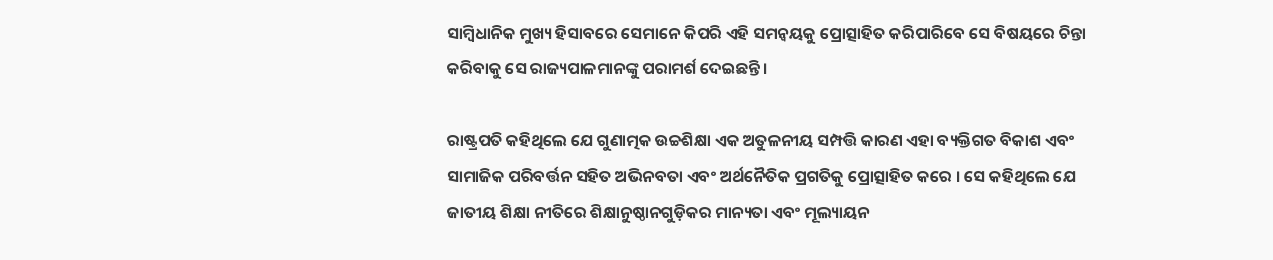ସାମ୍ବିଧାନିକ ମୁଖ୍ୟ ହିସାବରେ ସେମାନେ କିପରି ଏହି ସମନ୍ୱୟକୁ ପ୍ରୋତ୍ସାହିତ କରିପାରିବେ ସେ ବିଷୟରେ ଚିନ୍ତା କରିବାକୁ ସେ ରାଜ୍ୟପାଳମାନଙ୍କୁ ପରାମର୍ଶ ଦେଇଛନ୍ତି।

ରାଷ୍ଟ୍ରପତି କହିଥିଲେ ଯେ ଗୁଣାତ୍ମକ ଉଚ୍ଚଶିକ୍ଷା ଏକ ଅତୁଳନୀୟ ସମ୍ପତ୍ତି କାରଣ ଏହା ବ୍ୟକ୍ତିଗତ ବିକାଶ ଏବଂ ସାମାଜିକ ପରିବର୍ତ୍ତନ ସହିତ ଅଭିନବତା ଏବଂ ଅର୍ଥନୈତିକ ପ୍ରଗତିକୁ ପ୍ରୋତ୍ସାହିତ କରେ । ସେ କହିଥିଲେ ଯେ ଜାତୀୟ ଶିକ୍ଷା ନୀତିରେ ଶିକ୍ଷାନୁଷ୍ଠାନଗୁଡ଼ିକର ମାନ୍ୟତା ଏବଂ ମୂଲ୍ୟାୟନ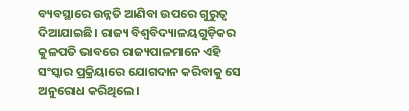ବ୍ୟବସ୍ଥାରେ ଉନ୍ନତି ଆଣିବା ଉପରେ ଗୁରୁତ୍ୱ ଦିଆଯାଇଛି। ରାଜ୍ୟ ବିଶ୍ୱବିଦ୍ୟାଳୟଗୁଡ଼ିକର କୁଳପତି ଭାବରେ ରାଜ୍ୟପାଳମାନେ ଏହି ସଂସ୍କାର ପ୍ରକ୍ରିୟାରେ ଯୋଗଦାନ କରିବାକୁ ସେ ଅନୁରୋଧ କରିଥିଲେ।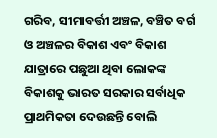ଗରିବ, ସୀମାବର୍ତ୍ତୀ ଅଞ୍ଚଳ, ବଞ୍ଚିତ ବର୍ଗ ଓ ଅଞ୍ଚଳର ବିକାଶ ଏବଂ ବିକାଶ ଯାତ୍ରାରେ ପଛୁଆ ଥିବା ଲୋକଙ୍କ ବିକାଶକୁ ଭାରତ ସରକାର ସର୍ବାଧିକ ପ୍ରାଥମିକତା ଦେଉଛନ୍ତି ବୋଲି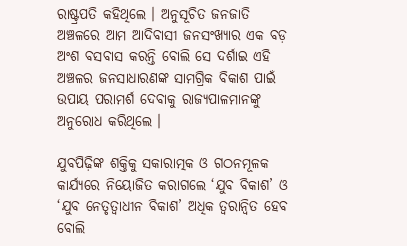ରାଷ୍ଟ୍ରପତି କହିଥିଲେ । ଅନୁସୂଚିତ ଜନଜାତି ଅଞ୍ଚଳରେ ଆମ ଆଦିବାସୀ ଜନସଂଖ୍ୟାର ଏକ ବଡ଼ ଅଂଶ ବସବାସ କରନ୍ତି ବୋଲି ସେ ଦର୍ଶାଇ ଏହି ଅଞ୍ଚଳର ଜନସାଧାରଣଙ୍କ ସାମଗ୍ରିକ ବିକାଶ ପାଇଁ ଉପାୟ ପରାମର୍ଶ ଦେବାକୁ ରାଜ୍ୟପାଳମାନଙ୍କୁ ଅନୁରୋଧ କରିଥିଲେ ।

ଯୁବପିଢ଼ିଙ୍କ ଶକ୍ତିକୁ ସକାରାତ୍ମକ ଓ ଗଠନମୂଳକ କାର୍ଯ୍ୟରେ ନିୟୋଜିତ କରାଗଲେ ‘ଯୁବ ବିକାଶ’ ଓ ‘ଯୁବ ନେତୃତ୍ବାଧୀନ ବିକାଶ’ ଅଧିକ ତ୍ୱରାନ୍ୱିତ ହେବ ବୋଲି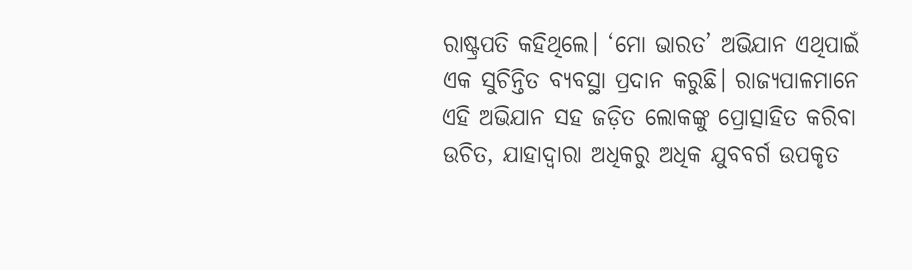ରାଷ୍ଟ୍ରପତି କହିଥିଲେ। ‘ମୋ ଭାରତ’ ଅଭିଯାନ ଏଥିପାଇଁ ଏକ ସୁଚିନ୍ତିତ ବ୍ୟବସ୍ଥା ପ୍ରଦାନ କରୁଛି। ରାଜ୍ୟପାଳମାନେ ଏହି ଅଭିଯାନ ସହ ଜଡ଼ିତ ଲୋକଙ୍କୁ ପ୍ରୋତ୍ସାହିତ କରିବା ଉଚିତ, ଯାହାଦ୍ୱାରା ଅଧିକରୁ ଅଧିକ ଯୁବବର୍ଗ ଉପକୃତ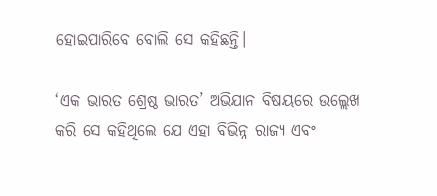ହୋଇପାରିବେ ବୋଲି ସେ କହିଛନ୍ତି।

‘ଏକ ଭାରତ ଶ୍ରେଷ୍ଠ ଭାରତ’ ଅଭିଯାନ ବିଷୟରେ ଉଲ୍ଲେଖ କରି ସେ କହିଥିଲେ ଯେ ଏହା ବିଭିନ୍ନ ରାଜ୍ୟ ଏବଂ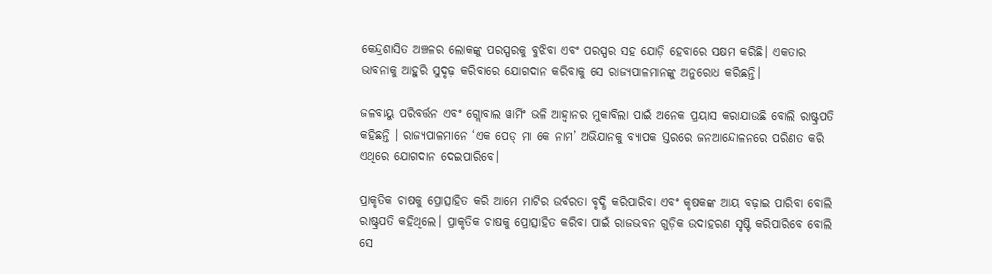କେନ୍ଦ୍ରଶାସିତ ଅଞ୍ଚଳର ଲୋକଙ୍କୁ ପରସ୍ପରକୁ ବୁଝିବା ଏବଂ ପରସ୍ପର ସହ ଯୋଡ଼ି ହେବାରେ ସକ୍ଷମ କରିଛି। ଏକତାର ଭାବନାକୁ ଆହୁରି ସୁଦୃଢ଼ କରିବାରେ ଯୋଗଦାନ କରିବାକୁ ସେ ରାଜ୍ୟପାଳମାନଙ୍କୁ ଅନୁରୋଧ କରିଛନ୍ତି।

ଜଳବାୟୁ ପରିବର୍ତ୍ତନ ଏବଂ ଗ୍ଲୋବାଲ ୱାର୍ମିଂ ଭଳି ଆହ୍ୱାନର ମୁକାବିଲା ପାଇଁ ଅନେକ ପ୍ରୟାସ କରାଯାଉଛି ବୋଲି ରାଷ୍ଟ୍ରପତି କହିଛନ୍ତି । ରାଜ୍ୟପାଳମାନେ ‘ଏକ ପେଡ୍ ମା କେ ନାମ’ ଅଭିଯାନକୁ ବ୍ୟାପକ ସ୍ତରରେ ଜନଆନ୍ଦୋଳନରେ ପରିଣତ କରି ଏଥିରେ ଯୋଗଦାନ ଦେଇପାରିବେ।

ପ୍ରାକୃତିକ ଚାଷକୁ ପ୍ରୋତ୍ସାହିତ କରି ଆମେ ମାଟିର ଉର୍ବରତା ବୃଦ୍ଧି କରିପାରିବା ଏବଂ କୃଷକଙ୍କ ଆୟ ବଢ଼ାଇ ପାରିବା ବୋଲି ରାଷ୍ଟ୍ରପତି କହିଥିଲେ। ପ୍ରାକୃତିକ ଚାଷକୁ ପ୍ରୋତ୍ସାହିତ କରିବା ପାଇଁ ରାଜଭବନ ଗୁଡ଼ିକ ଉଦାହରଣ ସୃଷ୍ଟି କରିପାରିବେ ବୋଲି ସେ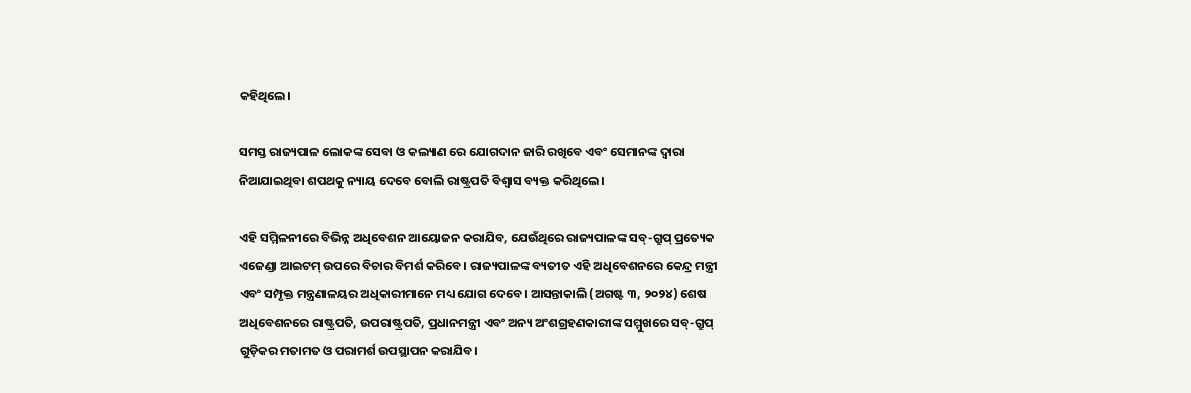କହିଥିଲେ।

ସମସ୍ତ ରାଜ୍ୟପାଳ ଲୋକଙ୍କ ସେବା ଓ କଲ୍ୟାଣ ରେ ଯୋଗଦାନ ଜାରି ରଖିବେ ଏବଂ ସେମାନଙ୍କ ଦ୍ୱାରା ନିଆଯାଇଥିବା ଶପଥକୁ ନ୍ୟାୟ ଦେବେ ବୋଲି ରାଷ୍ଟ୍ରପତି ବିଶ୍ୱାସ ବ୍ୟକ୍ତ କରିଥିଲେ ।

ଏହି ସମ୍ମିଳନୀରେ ବିଭିନ୍ନ ଅଧିବେଶନ ଆୟୋଜନ କରାଯିବ, ଯେଉଁଥିରେ ରାଜ୍ୟପାଳଙ୍କ ସବ୍-ଗ୍ରୁପ୍ ପ୍ରତ୍ୟେକ ଏଜେଣ୍ଡା ଆଇଟମ୍ ଉପରେ ବିଚାର ବିମର୍ଶ କରିବେ। ରାଜ୍ୟପାଳଙ୍କ ବ୍ୟତୀତ ଏହି ଅଧିବେଶନରେ କେନ୍ଦ୍ର ମନ୍ତ୍ରୀ ଏବଂ ସମ୍ପୃକ୍ତ ମନ୍ତ୍ରଣାଳୟର ଅଧିକାରୀମାନେ ମଧ୍ୟ ଯୋଗ ଦେବେ। ଆସନ୍ତାକାଲି (ଅଗଷ୍ଟ ୩, ୨୦୨୪) ଶେଷ ଅଧିବେଶନରେ ରାଷ୍ଟ୍ରପତି, ଉପରାଷ୍ଟ୍ରପତି, ପ୍ରଧାନମନ୍ତ୍ରୀ ଏବଂ ଅନ୍ୟ ଅଂଶଗ୍ରହଣକାରୀଙ୍କ ସମ୍ମୁଖରେ ସବ୍-ଗ୍ରୁପ୍ ଗୁଡ଼ିକର ମତାମତ ଓ ପରାମର୍ଶ ଉପସ୍ଥାପନ କରାଯିବ।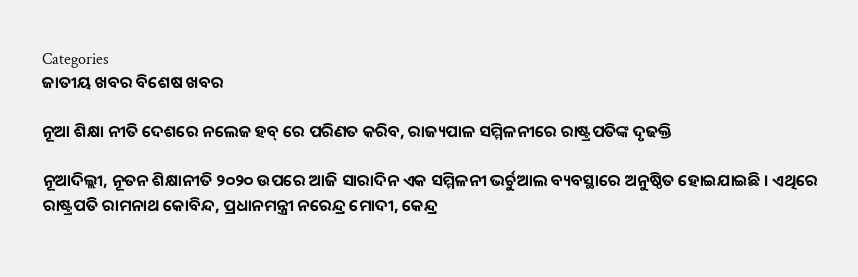Categories
ଜାତୀୟ ଖବର ବିଶେଷ ଖବର

ନୂଆ ଶିକ୍ଷା ନୀତି ଦେଶରେ ନଲେଜ ହବ୍ ରେ ପରିଣତ କରିବ, ରାଜ୍ୟପାଳ ସମ୍ମିଳନୀରେ ରାଷ୍ଟ୍ରପତିଙ୍କ ଦୃଢକ୍ତି

ନୂଆଦିଲ୍ଲୀ, ନୂତନ ଶିକ୍ଷାନୀତି ୨୦୨୦ ଉପରେ ଆଜି ସାରାଦିନ ଏକ ସମ୍ମିଳନୀ ଭର୍ଚୁଆଲ ବ୍ୟବସ୍ଥାରେ ଅନୁଷ୍ଠିତ ହୋଇଯାଇଛି । ଏଥିରେ ରାଷ୍ଟ୍ରପତି ରାମନାଥ କୋବିନ୍ଦ, ପ୍ରଧାନମନ୍ତ୍ରୀ ନରେନ୍ଦ୍ର ମୋଦୀ, କେନ୍ଦ୍ର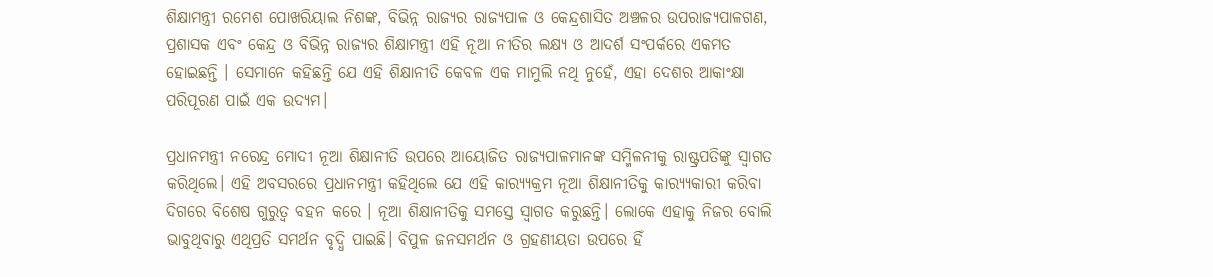ଶିକ୍ଷାମନ୍ତ୍ରୀ ରମେଶ ପୋଖରିୟାଲ ନିଶଙ୍କ, ବିଭିନ୍ନ ରାଜ୍ୟର ରାଜ୍ୟପାଳ ଓ କେନ୍ଦ୍ରଶାସିତ ଅଞ୍ଚଳର ଉପରାଜ୍ୟପାଳଗଣ, ପ୍ରଶାସକ ଏବଂ କେନ୍ଦ୍ର ଓ ବିଭିନ୍ନ ରାଜ୍ୟର ଶିକ୍ଷାମନ୍ତ୍ରୀ ଏହି ନୂଆ ନୀତିର ଲକ୍ଷ୍ୟ ଓ ଆଦର୍ଶ ସଂପର୍କରେ ଏକମତ ହୋଇଛନ୍ତି । ସେମାନେ କହିଛନ୍ତି ଯେ ଏହି ଶିକ୍ଷାନୀତି କେବଳ ଏକ ମାମୁଲି ନଥି ନୁହେଁ, ଏହା ଦେଶର ଆକାଂକ୍ଷା ପରିପୂରଣ ପାଇଁ ଏକ ଉଦ୍ୟମ।

ପ୍ରଧାନମନ୍ତ୍ରୀ ନରେନ୍ଦ୍ର ମୋଦୀ ନୂଆ ଶିକ୍ଷାନୀତି ଉପରେ ଆୟୋଜିତ ରାଜ୍ୟପାଳମାନଙ୍କ ସମ୍ମିଳନୀକୁ ରାଷ୍ଟ୍ରପତିଙ୍କୁ ସ୍ୱାଗତ କରିଥିଲେ। ଏହି ଅବସରରେ ପ୍ରଧାନମନ୍ତ୍ରୀ କହିଥିଲେ ଯେ ଏହି କାର‌୍ୟ୍ୟକ୍ରମ ନୂଆ ଶିକ୍ଷାନୀତିକୁ କାର‌୍ୟ୍ୟକାରୀ କରିବା ଦିଗରେ ବିଶେଷ ଗୁରୁତ୍ୱ ବହନ କରେ । ନୂଆ ଶିକ୍ଷାନୀତିକୁ ସମସ୍ତେ ସ୍ୱାଗତ କରୁଛନ୍ତି। ଲୋକେ ଏହାକୁ ନିଜର ବୋଲି ଭାବୁଥିବାରୁ ଏଥିପ୍ରତି ସମର୍ଥନ ବୃଦ୍ଧି ପାଇଛି। ବିପୁଳ ଜନସମର୍ଥନ ଓ ଗ୍ରହଣୀୟତା ଉପରେ ହିଁ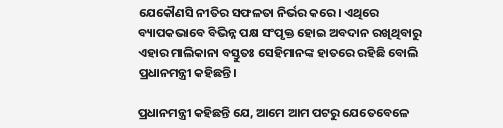ଯେକୌଣସି ନୀତିର ସଫଳତା ନିର୍ଭର କରେ। ଏଥିରେ ବ୍ୟାପକଭାବେ ବିଭିନ୍ନ ପକ୍ଷ ସଂପୃକ୍ତ ହୋଇ ଅବଦାନ ରଖିଥିବାରୁ ଏହାର ମାଲିକାନା ବସ୍ତୁତଃ ସେହିମାନଙ୍କ ହାତରେ ରହିଛି ବୋଲି ପ୍ରଧାନମନ୍ତ୍ରୀ କହିଛନ୍ତି।

ପ୍ରଧାନମନ୍ତ୍ରୀ କହିଛନ୍ତି ଯେ, ଆମେ ଆମ ପଟରୁ ଯେତେବେଳେ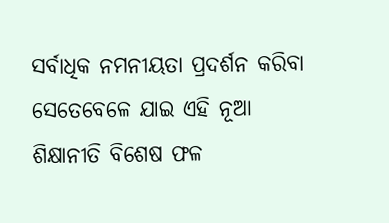ସର୍ବାଧିକ ନମନୀୟତା ପ୍ରଦର୍ଶନ କରିବା ସେତେବେଳେ ଯାଇ ଏହି ନୂଆ ଶିକ୍ଷାନୀତି ବିଶେଷ ଫଳ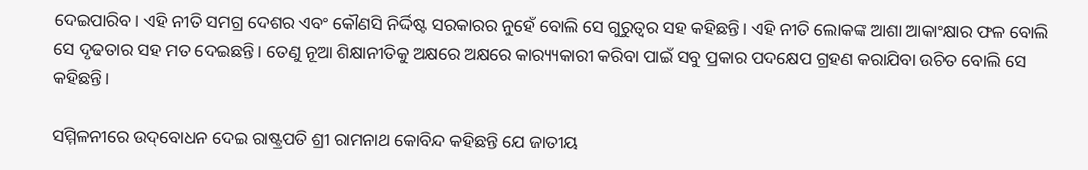ଦେଇପାରିବ। ଏହି ନୀତି ସମଗ୍ର ଦେଶର ଏବଂ କୌଣସି ନିର୍ଦ୍ଦିଷ୍ଟ ସରକାରର ନୁହେଁ ବୋଲି ସେ ଗୁରୁତ୍ୱର ସହ କହିଛନ୍ତି। ଏହି ନୀତି ଲୋକଙ୍କ ଆଶା ଆକାଂକ୍ଷାର ଫଳ ବୋଲି ସେ ଦୃଢତାର ସହ ମତ ଦେଇଛନ୍ତି। ତେଣୁ ନୂଆ ଶିକ୍ଷାନୀତିକୁ ଅକ୍ଷରେ ଅକ୍ଷରେ କାର‌୍ୟ୍ୟକାରୀ କରିବା ପାଇଁ ସବୁ ପ୍ରକାର ପଦକ୍ଷେପ ଗ୍ରହଣ କରାଯିବା ଉଚିତ ବୋଲି ସେ କହିଛନ୍ତି।

ସମ୍ମିଳନୀରେ ଉଦ୍‌ବୋଧନ ଦେଇ ରାଷ୍ଟ୍ରପତି ଶ୍ରୀ ରାମନାଥ କୋବିନ୍ଦ କହିଛନ୍ତି ଯେ ଜାତୀୟ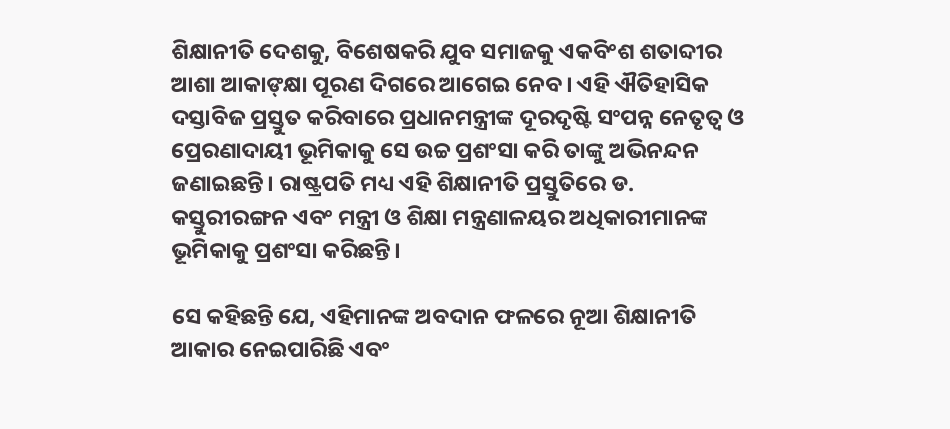ଶିକ୍ଷାନୀତି ଦେଶକୁ, ବିଶେଷକରି ଯୁବ ସମାଜକୁ ଏକବିଂଶ ଶତାବ୍ଦୀର ଆଶା ଆକାଙ୍‌କ୍ଷା ପୂରଣ ଦିଗରେ ଆଗେଇ ନେବ। ଏହି ଐତିହାସିକ ଦସ୍ତାବିଜ ପ୍ରସ୍ତୁତ କରିବାରେ ପ୍ରଧାନମନ୍ତ୍ରୀଙ୍କ ଦୂରଦୃଷ୍ଟି ସଂପନ୍ନ ନେତୃତ୍ୱ ଓ ପ୍ରେରଣାଦାୟୀ ଭୂମିକାକୁ ସେ ଉଚ୍ଚ ପ୍ରଶଂସା କରି ତାଙ୍କୁ ଅଭିନନ୍ଦନ ଜଣାଇଛନ୍ତି। ରାଷ୍ଟ୍ରପତି ମଧ୍ୟ ଏହି ଶିକ୍ଷାନୀତି ପ୍ରସ୍ତୁତିରେ ଡ. କସ୍ତୁରୀରଙ୍ଗନ ଏବଂ ମନ୍ତ୍ରୀ ଓ ଶିକ୍ଷା ମନ୍ତ୍ରଣାଳୟର ଅଧିକାରୀମାନଙ୍କ ଭୂମିକାକୁ ପ୍ରଶଂସା କରିଛନ୍ତି।

ସେ କହିଛନ୍ତି ଯେ, ଏହିମାନଙ୍କ ଅବଦାନ ଫଳରେ ନୂଆ ଶିକ୍ଷାନୀତି ଆକାର ନେଇପାରିଛି ଏବଂ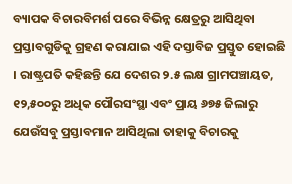ବ୍ୟାପକ ବିଚାରବିମର୍ଶ ପରେ ବିଭିନ୍ନ କ୍ଷେତ୍ରରୁ ଆସିଥିବା ପ୍ରସ୍ତାବଗୁଡିକୁ ଗ୍ରହଣ କରାଯାଇ ଏହି ଦସ୍ତାବିଜ ପ୍ରସ୍ତୁତ ହୋଇଛି । ରାଷ୍ଟ୍ରପତି କହିଛନ୍ତି ଯେ ଦେଶର ୨.୫ ଲକ୍ଷ ଗ୍ରାମପଞ୍ଚାୟତ, ୧୨,୫୦୦ରୁ ଅଧିକ ପୌରସଂସ୍ଥା ଏବଂ ପ୍ରାୟ ୬୭୫ ଜିଲାରୁ ଯେଉଁସବୁ ପ୍ରସ୍ତାବମାନ ଆସିଥିଲା ତାହାକୁ ବିଚାରକୁ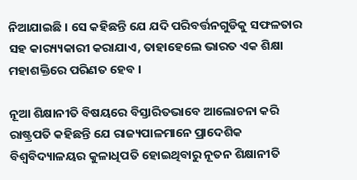ନିଆଯାଇଛି । ସେ କହିଛନ୍ତି ଯେ ଯଦି ପରିବର୍ତ୍ତନଗୁଡିକୁ ସଫଳତାର ସହ କାର‌୍ୟ୍ୟକାରୀ କରାଯାଏ, ତାହାହେଲେ ଭାରତ ଏକ ଶିକ୍ଷା ମହାଶକ୍ତିରେ ପରିଣତ ହେବ ।

ନୂଆ ଶିକ୍ଷାନୀତି ବିଷୟରେ ବିସ୍ତାରିତଭାବେ ଆଲୋଚନା କରି ରାଷ୍ଟ୍ରପତି କହିଛନ୍ତି ଯେ ରାଜ୍ୟପାଳମାନେ ପ୍ରାଦେଶିକ ବିଶ୍ୱବିଦ୍ୟାଳୟର କୁଳାଧିପତି ହୋଇଥିବାରୁ ନୂତନ ଶିକ୍ଷାନୀତି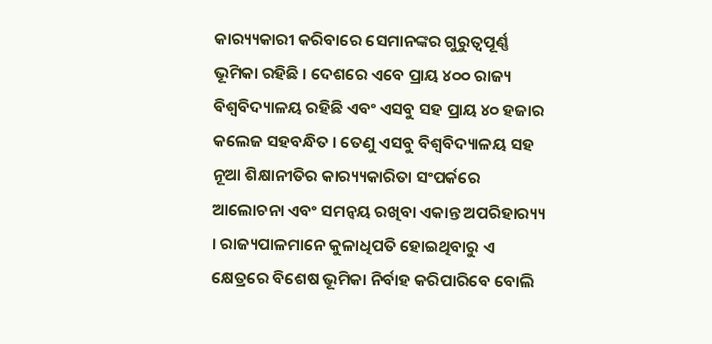କାର‌୍ୟ୍ୟକାରୀ କରିବାରେ ସେମାନଙ୍କର ଗୁରୁତ୍ୱପୂର୍ଣ୍ଣ ଭୂମିକା ରହିଛି । ଦେଶରେ ଏବେ ପ୍ରାୟ ୪୦୦ ରାଜ୍ୟ ବିଶ୍ୱବିଦ୍ୟାଳୟ ରହିଛି ଏବଂ ଏସବୁ ସହ ପ୍ରାୟ ୪୦ ହଜାର କଲେଜ ସହବନ୍ଧିତ । ତେଣୁ ଏସବୁ ବିଶ୍ୱବିଦ୍ୟାଳୟ ସହ ନୂଆ ଶିକ୍ଷାନୀତିର କାର‌୍ୟ୍ୟକାରିତା ସଂପର୍କରେ ଆଲୋଚନା ଏବଂ ସମନ୍ୱୟ ରଖିବା ଏକାନ୍ତ ଅପରିହାର‌୍ୟ୍ୟ । ରାଜ୍ୟପାଳମାନେ କୁଳାଧିପତି ହୋଇଥିବାରୁ ଏ କ୍ଷେତ୍ରରେ ବିଶେଷ ଭୂମିକା ନିର୍ବାହ କରିପାରିବେ ବୋଲି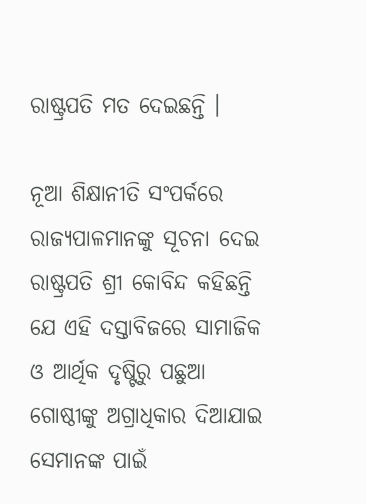ରାଷ୍ଟ୍ରପତି ମତ ଦେଇଛନ୍ତି ।

ନୂଆ ଶିକ୍ଷାନୀତି ସଂପର୍କରେ ରାଜ୍ୟପାଳମାନଙ୍କୁ ସୂଚନା ଦେଇ ରାଷ୍ଟ୍ରପତି ଶ୍ରୀ କୋବିନ୍ଦ କହିଛନ୍ତି ଯେ ଏହି ଦସ୍ତାବିଜରେ ସାମାଜିକ ଓ ଆର୍ଥିକ ଦୃଷ୍ଟିରୁ ପଛୁଆ ଗୋଷ୍ଠୀଙ୍କୁ ଅଗ୍ରାଧିକାର ଦିଆଯାଇ ସେମାନଙ୍କ ପାଇଁ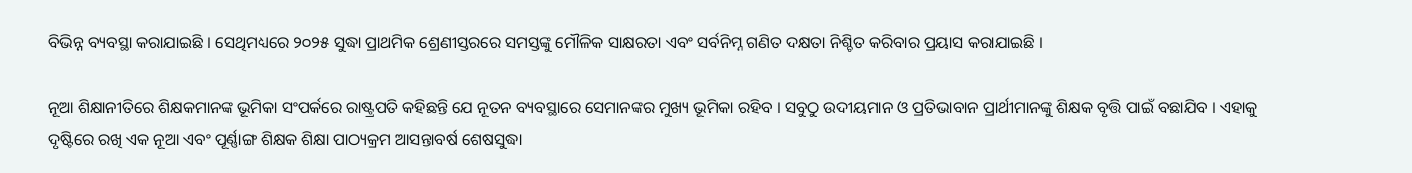ବିଭିନ୍ନ ବ୍ୟବସ୍ଥା କରାଯାଇଛି । ସେଥିମଧ୍ୟରେ ୨୦୨୫ ସୁଦ୍ଧା ପ୍ରାଥମିକ ଶ୍ରେଣୀସ୍ତରରେ ସମସ୍ତଙ୍କୁ ମୌଳିକ ସାକ୍ଷରତା ଏବଂ ସର୍ବନିମ୍ନ ଗଣିତ ଦକ୍ଷତା ନିଶ୍ଚିତ କରିବାର ପ୍ରୟାସ କରାଯାଇଛି ।

ନୂଆ ଶିକ୍ଷାନୀତିରେ ଶିକ୍ଷକମାନଙ୍କ ଭୂମିକା ସଂପର୍କରେ ରାଷ୍ଟ୍ରପତି କହିଛନ୍ତି ଯେ ନୂତନ ବ୍ୟବସ୍ଥାରେ ସେମାନଙ୍କର ମୁଖ୍ୟ ଭୂମିକା ରହିବ । ସବୁଠୁ ଉଦୀୟମାନ ଓ ପ୍ରତିଭାବାନ ପ୍ରାର୍ଥୀମାନଙ୍କୁ ଶିକ୍ଷକ ବୃତ୍ତି ପାଇଁ ବଛାଯିବ । ଏହାକୁ ଦୃଷ୍ଟିରେ ରଖି ଏକ ନୂଆ ଏବଂ ପୂର୍ଣ୍ଣାଙ୍ଗ ଶିକ୍ଷକ ଶିକ୍ଷା ପାଠ୍ୟକ୍ରମ ଆସନ୍ତାବର୍ଷ ଶେଷସୁଦ୍ଧା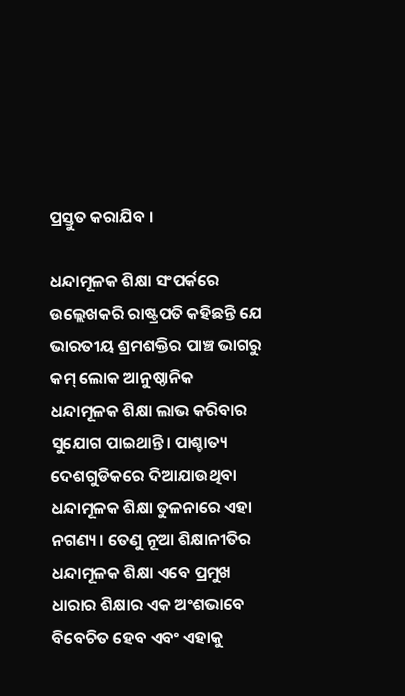ପ୍ରସ୍ତୁତ କରାଯିବ ।

ଧନ୍ଦାମୂଳକ ଶିକ୍ଷା ସଂପର୍କରେ ଉଲ୍ଲେଖକରି ରାଷ୍ଟ୍ରପତି କହିଛନ୍ତି ଯେ ଭାରତୀୟ ଶ୍ରମଶକ୍ତିର ପାଞ୍ଚ ଭାଗରୁ କମ୍ ଲୋକ ଆନୁଷ୍ଠାନିକ ଧନ୍ଦାମୂଳକ ଶିକ୍ଷା ଲାଭ କରିବାର ସୁଯୋଗ ପାଇଥାନ୍ତି। ପାଶ୍ଚାତ୍ୟ ଦେଶଗୁଡିକରେ ଦିଆଯାଉଥିବା ଧନ୍ଦାମୂଳକ ଶିକ୍ଷା ତୁଳନାରେ ଏହା ନଗଣ୍ୟ। ତେଣୁ ନୂଆ ଶିକ୍ଷାନୀତିର ଧନ୍ଦାମୂଳକ ଶିକ୍ଷା ଏବେ ପ୍ରମୁଖ ଧାରାର ଶିକ୍ଷାର ଏକ ଅଂଶଭାବେ ବିବେଚିତ ହେବ ଏବଂ ଏହାକୁ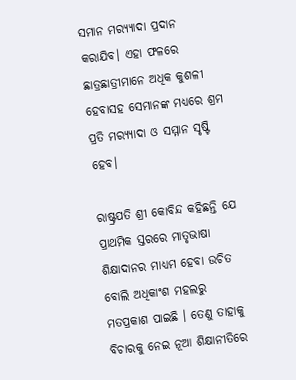ସମାନ ମର‌୍ୟ୍ୟାଦା ପ୍ରଦାନ କରାଯିବ। ଏହା ଫଳରେ ଛାତ୍ରଛାତ୍ରୀମାନେ ଅଧିକ କୁଶଳୀ ହେବାସହ ସେମାନଙ୍କ ମଧ୍ୟରେ ଶ୍ରମ ପ୍ରତି ମର‌୍ୟ୍ୟାଦା ଓ ସମ୍ମାନ ସୃଷ୍ଟି ହେବ।

ରାଷ୍ଟ୍ରପତି ଶ୍ରୀ କୋବିନ୍ଦ କହିଛନ୍ତି ଯେ ପ୍ରାଥମିକ ସ୍ତରରେ ମାତୃଭାଷା ଶିକ୍ଷାଦାନର ମାଧ୍ୟମ ହେବା ଉଚିତ ବୋଲି ଅଧିକାଂଶ ମହଲରୁ ମତପ୍ରକାଶ ପାଇଛି । ତେଣୁ ତାହାକୁ ବିଚାରକୁ ନେଇ ନୂଆ ଶିକ୍ଷାନୀତିରେ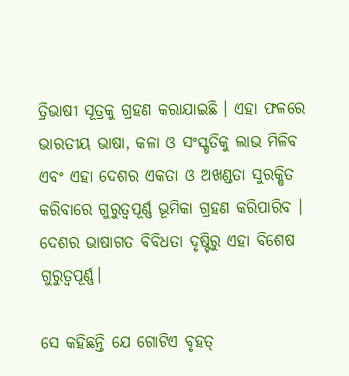ତ୍ରିଭାଷୀ ସୂତ୍ରକୁ ଗ୍ରହଣ କରାଯାଇଛି । ଏହା ଫଳରେ ଭାରତୀୟ ଭାଷା, କଳା ଓ ସଂସ୍କୃତିକୁ ଲାଭ ମିଳିବ ଏବଂ ଏହା ଦେଶର ଏକତା ଓ ଅଖଣ୍ଡତା ସୁରକ୍ଷିତ କରିବାରେ ଗୁରୁତ୍ୱପୂର୍ଣ୍ଣ ଭୂମିକା ଗ୍ରହଣ କରିପାରିବ । ଦେଶର ଭାଷାଗତ ବିବିଧତା ଦୃଷ୍ଟିରୁ ଏହା ବିଶେଷ ଗୁରୁତ୍ୱପୂର୍ଣ୍ଣ।

ସେ କହିଛନ୍ତି ଯେ ଗୋଟିଏ ବୃହତ୍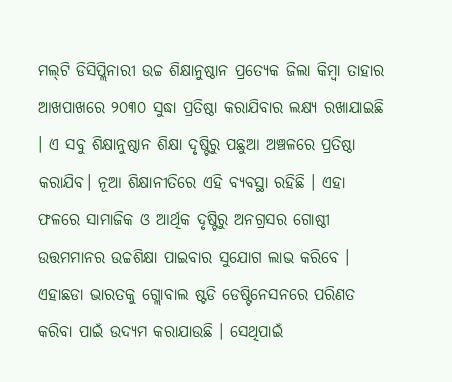ମଲ୍‌ଟି ଡିସିପ୍ଲିନାରୀ ଉଚ୍ଚ ଶିକ୍ଷାନୁଷ୍ଠାନ ପ୍ରତ୍ୟେକ ଜିଲା କିମ୍ବା ତାହାର ଆଖପାଖରେ ୨୦୩୦ ସୁଦ୍ଧା ପ୍ରତିଷ୍ଠା କରାଯିବାର ଲକ୍ଷ୍ୟ ରଖାଯାଇଛି । ଏ ସବୁ ଶିକ୍ଷାନୁଷ୍ଠାନ ଶିକ୍ଷା ଦୃଷ୍ଟିରୁ ପଛୁଆ ଅଞ୍ଚଳରେ ପ୍ରତିଷ୍ଠା କରାଯିବ। ନୂଆ ଶିକ୍ଷାନୀତିରେ ଏହି ବ୍ୟବସ୍ଥା ରହିଛି । ଏହା ଫଳରେ ସାମାଜିକ ଓ ଆର୍ଥିକ ଦୃଷ୍ଟିରୁ ଅନଗ୍ରସର ଗୋଷ୍ଠୀ ଉତ୍ତମମାନର ଉଚ୍ଚଶିକ୍ଷା ପାଇବାର ସୁଯୋଗ ଲାଭ କରିବେ । ଏହାଛଡା ଭାରତକୁ ଗ୍ଲୋବାଲ ଷ୍ଟଡି ଡେଷ୍ଟିନେସନରେ ପରିଣତ କରିବା ପାଇଁ ଉଦ୍ୟମ କରାଯାଉଛି । ସେଥିପାଇଁ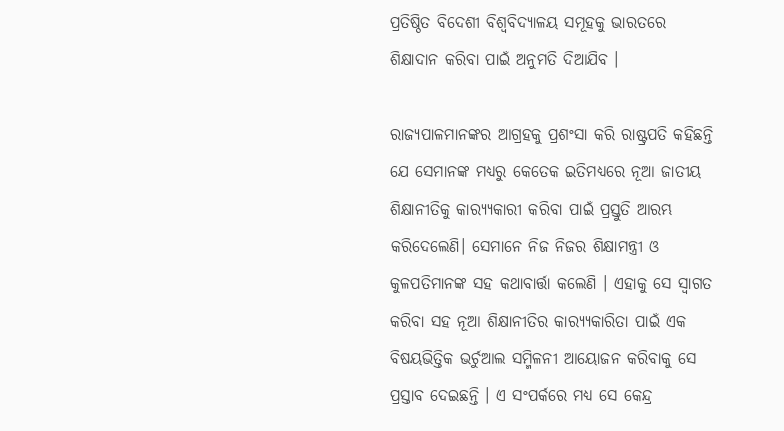ପ୍ରତିଷ୍ଠିତ ବିଦେଶୀ ବିଶ୍ୱବିଦ୍ୟାଳୟ ସମୂହକୁ ଭାରତରେ ଶିକ୍ଷାଦାନ କରିବା ପାଇଁ ଅନୁମତି ଦିଆଯିବ ।

ରାଜ୍ୟପାଳମାନଙ୍କର ଆଗ୍ରହକୁ ପ୍ରଶଂସା କରି ରାଷ୍ଟ୍ରପତି କହିଛନ୍ତି ଯେ ସେମାନଙ୍କ ମଧ୍ୟରୁ କେତେକ ଇତିମଧ୍ୟରେ ନୂଆ ଜାତୀୟ ଶିକ୍ଷାନୀତିକୁ କାର‌୍ୟ୍ୟକାରୀ କରିବା ପାଇଁ ପ୍ରସ୍ତୁତି ଆରମ୍ଭ କରିଦେଲେଣି। ସେମାନେ ନିଜ ନିଜର ଶିକ୍ଷାମନ୍ତ୍ରୀ ଓ କୁଳପତିମାନଙ୍କ ସହ କଥାବାର୍ତ୍ତା କଲେଣି । ଏହାକୁ ସେ ସ୍ୱାଗତ କରିବା ସହ ନୂଆ ଶିକ୍ଷାନୀତିର କାର‌୍ୟ୍ୟକାରିତା ପାଇଁ ଏକ ବିଷୟଭିତ୍ତିକ ଭର୍ଚୁଆଲ ସମ୍ମିଳନୀ ଆୟୋଜନ କରିବାକୁ ସେ ପ୍ରସ୍ତାବ ଦେଇଛନ୍ତି । ଏ ସଂପର୍କରେ ମଧ୍ୟ ସେ କେନ୍ଦ୍ର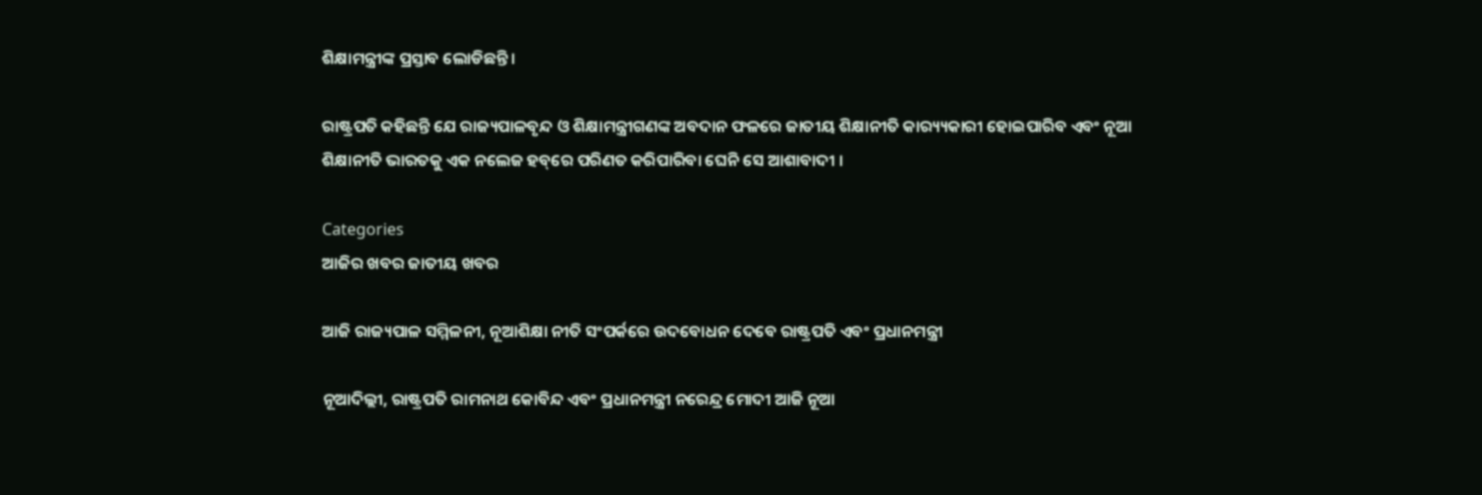ଶିକ୍ଷାମନ୍ତ୍ରୀଙ୍କ ପ୍ରସ୍ତାବ ଲୋଡିଛନ୍ତି ।

ରାଷ୍ଟ୍ରପତି କହିଛନ୍ତି ଯେ ରାଜ୍ୟପାଳବୃନ୍ଦ ଓ ଶିକ୍ଷାମନ୍ତ୍ରୀଗଣଙ୍କ ଅବଦାନ ଫଳରେ ଜାତୀୟ ଶିକ୍ଷାନୀତି କାର‌୍ୟ୍ୟକାରୀ ହୋଇପାରିବ ଏବଂ ନୂଆ ଶିକ୍ଷାନୀତି ଭାରତକୁ ଏକ ନଲେଜ ହବ୍‌ରେ ପରିଣତ କରିପାରିବା ଘେନି ସେ ଆଶାବାଦୀ ।

Categories
ଆଜିର ଖବର ଜାତୀୟ ଖବର

ଆଜି ରାଜ୍ୟପାଳ ସମ୍ମିଳନୀ, ନୂଆଶିକ୍ଷା ନୀତି ସଂପର୍କରେ ଉଦବୋଧନ ଦେବେ ରାଷ୍ଟ୍ରପତି ଏବଂ ପ୍ରଧାନମନ୍ତ୍ରୀ

ନୂଆଦିଲ୍ଲୀ, ରାଷ୍ଟ୍ରପତି ରାମନାଥ କୋବିନ୍ଦ ଏବଂ ପ୍ରଧାନମନ୍ତ୍ରୀ ନରେନ୍ଦ୍ର ମୋଦୀ ଆଜି ନୂଆ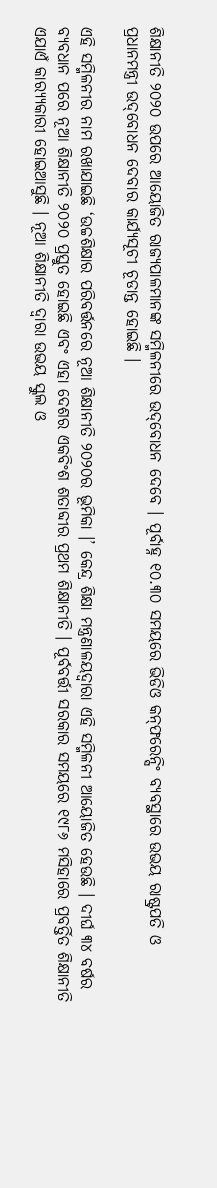ଶିକ୍ଷାନୀତି ୨୦୨୦ ଉପରେ ଆୟୋଜିତ ରାଜ୍ୟପାଳମାନଙ୍କ ସମ୍ମିଳନୀରେ ଉଦ୍‌ବୋଧନ ଦେବେ । ପୂର୍ବାହ୍ନ ୧୦.୩୦ ସମୟରେ ଭିଡିଓ କନ୍‌ଫରେନ୍ସିଂ ବ୍ୟବସ୍ଥାରେ ଉଭୟ ରାଷ୍ଟ୍ରପତି ଓ ପ୍ରଧାନମନ୍ତ୍ରୀ ଉଦ୍‌ବୋଧନ ଦେବାର କାର୍ଯ୍ୟସୂଚୀ ଚୂଡାନ୍ତ ହୋଇଛି ।

ଏହି ସମ୍ମିଳନୀର ନାମ ରଖାଯାଇଛି ‘ଉଚ୍ଚଶିକ୍ଷାର ପରିବର୍ତ୍ତନରେ ନୂଆ ଶିକ୍ଷାନୀତି ୨୦୨୦ର ଭୂମିକା ।’ କେନ୍ଦ୍ର ଶିକ୍ଷା ମନ୍ତ୍ରଣାଳୟଦ୍ୱାରା ଏହି ସମ୍ମିଳନୀ ଆୟୋଜିତ ହେଉଛି । ଦୀର୍ଘ ୩୪ ବର୍ଷର ବ୍ୟବଧାନ ପରେ ନୂଆ ଶିକ୍ଷାନୀତି ୨୦୨୦ ପ୍ରସ୍ତୁତ ହୋଇଛି ଏବଂ ଏହା ଦେଶର ଏକବିଂଶ ଶତାବ୍ଦୀର ପ୍ରଥମ ଶିକ୍ଷାନୀତି । ପୂର୍ବବର୍ତ୍ତୀ ସରକାର ସମୟରେ ୧୯୮୬ ମସିହାରେ ପ୍ରବର୍ତ୍ତିତ ଶିକ୍ଷାନୀତି ଏଯାଏଁ କାର‌୍ୟ୍ୟକାରୀ ହୋଇଆସୁଛି । ନୂଆ ଶିକ୍ଷାନୀତି ଦ୍ୱାରା ଉଭୟ ସ୍କୁଲ ଓ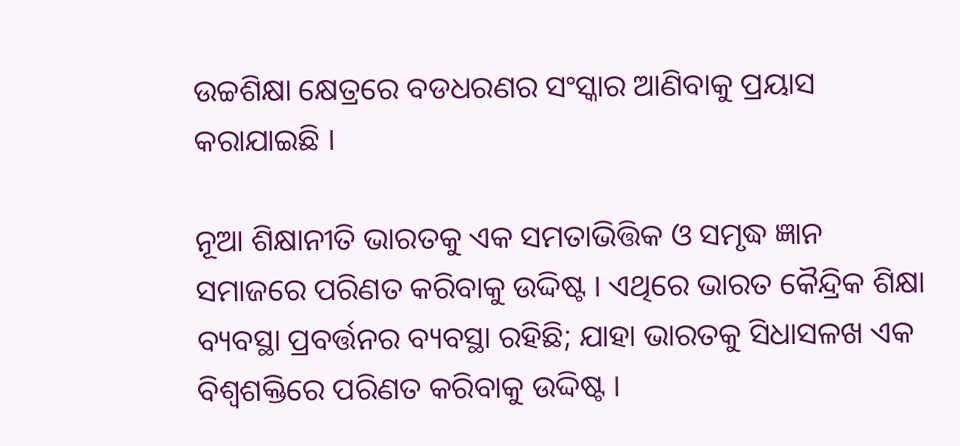ଉଚ୍ଚଶିକ୍ଷା କ୍ଷେତ୍ରରେ ବଡଧରଣର ସଂସ୍କାର ଆଣିବାକୁ ପ୍ରୟାସ କରାଯାଇଛି ।

ନୂଆ ଶିକ୍ଷାନୀତି ଭାରତକୁ ଏକ ସମତାଭିତ୍ତିକ ଓ ସମୃଦ୍ଧ ଜ୍ଞାନ ସମାଜରେ ପରିଣତ କରିବାକୁ ଉଦ୍ଦିଷ୍ଟ । ଏଥିରେ ଭାରତ କୈନ୍ଦ୍ରିକ ଶିକ୍ଷା ବ୍ୟବସ୍ଥା ପ୍ରବର୍ତ୍ତନର ବ୍ୟବସ୍ଥା ରହିଛି; ଯାହା ଭାରତକୁ ସିଧାସଳଖ ଏକ ବିଶ୍ୱଶକ୍ତିରେ ପରିଣତ କରିବାକୁ ଉଦ୍ଦିଷ୍ଟ ।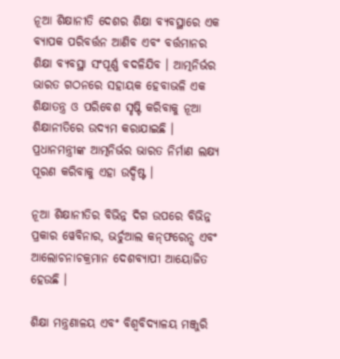ନୂଆ ଶିକ୍ଷାନୀତି ଦେଶର ଶିକ୍ଷା ବ୍ୟବସ୍ଥାରେ ଏକ ବ୍ୟାପକ ପରିବର୍ତ୍ତନ ଆଣିବ ଏବଂ ବର୍ତ୍ତମାନର ଶିକ୍ଷା ବ୍ୟବସ୍ଥା ସଂପୂର୍ଣ୍ଣ ବଦଳିଯିବ । ଆତ୍ମନିର୍ଭର ଭାରତ ଗଠନରେ ସହାୟକ ହେବାଭଳି ଏକ ଶିକ୍ଷାତନ୍ତ୍ର ଓ ପରିବେଶ ସୃଷ୍ଟି କରିବାକୁ ନୂଆ ଶିକ୍ଷାନୀତିରେ ଉଦ୍ୟମ କରାଯାଇଛି । ପ୍ରଧାନମନ୍ତ୍ରୀଙ୍କ ଆତ୍ମନିର୍ଭର ଭାରତ ନିର୍ମାଣ ଲକ୍ଷ୍ୟ ପୂରଣ କରିବାକୁ ଏହା ଉଦ୍ଦିଷ୍ଟ ।

ନୂଆ ଶିକ୍ଷାନୀତିର ବିଭିନ୍ନ ଦିଗ ଉପରେ ବିଭିନ୍ନ ପ୍ରକାର ୱେବିନାର, ଭର୍ଚୁଆଲ କନ୍‌ଫରେନ୍ସ ଏବଂ ଆଲୋଚନାଚକ୍ରମାନ ଦେଶବ୍ୟାପୀ ଆୟୋଜିତ ହେଉଛି ।

ଶିକ୍ଷା ମନ୍ତ୍ରଣାଳୟ ଏବଂ ବିଶ୍ୱବିଦ୍ୟାଳୟ ମଞ୍ଜୁରି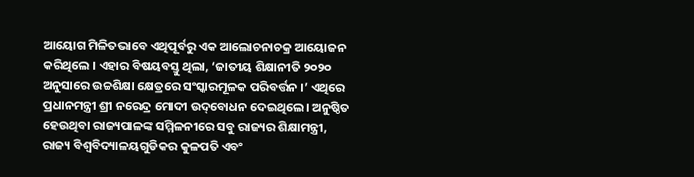ଆୟୋଗ ମିଳିତଭାବେ ଏଥିପୂର୍ବରୁ ଏକ ଆଲୋଚନାଚକ୍ର ଆୟୋଜନ କରିଥିଲେ । ଏହାର ବିଷୟବସ୍ତୁ ଥିଲା, ‘ଜାତୀୟ ଶିକ୍ଷାନୀତି ୨୦୨୦ ଅନୁସାରେ ଉଚ୍ଚଶିକ୍ଷା କ୍ଷେତ୍ରରେ ସଂସ୍କାରମୂଳକ ପରିବର୍ତ୍ତନ ।’ ଏଥିରେ ପ୍ରଧାନମନ୍ତ୍ରୀ ଶ୍ରୀ ନରେନ୍ଦ୍ର ମୋଦୀ ଉଦ୍‌ବୋଧନ ଦେଇଥିଲେ। ଅନୁଷ୍ଠିତ ହେଉଥିବା ରାଜ୍ୟପାଳଙ୍କ ସମ୍ମିଳନୀରେ ସବୁ ରାଜ୍ୟର ଶିକ୍ଷାମନ୍ତ୍ରୀ, ରାଜ୍ୟ ବିଶ୍ୱବିଦ୍ୟାଳୟଗୁଡିକର କୁଳପତି ଏବଂ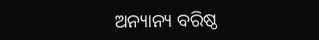ଅନ୍ୟାନ୍ୟ ବରିଷ୍ଠ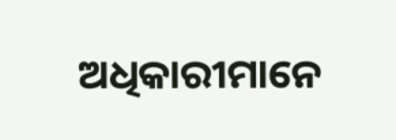ଅଧିକାରୀମାନେ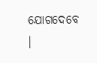ଯୋଗଦେବେ ।